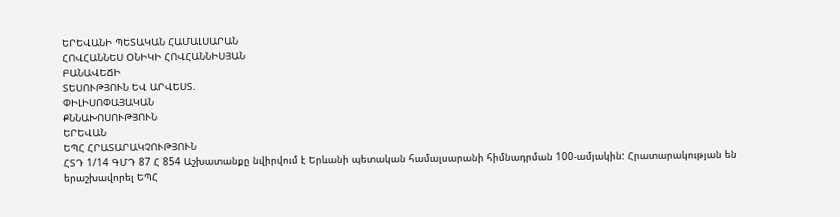ԵՐԵՎԱՆԻ ՊԵՏԱԿԱՆ ՀԱՄԱԼՍԱՐԱՆ
ՀՈՎՀԱՆՆԵՍ ՕՆԻԿԻ ՀՈՎՀԱՆՆԻՍՅԱՆ
ԲԱՆԱՎԵՃԻ
ՏԵՍՈՒԹՅՈՒՆ ԵՎ ԱՐՎԵՍՏ.
ՓԻԼԻՍՈՓԱՅԱԿԱՆ
ՔՆՆԱԽՈՍՈՒԹՅՈՒՆ
ԵՐԵՎԱՆ
ԵՊՀ ՀՐԱՏԱՐԱԿՉՈՒԹՅՈՒՆ
ՀՏԴ 1/14 ԳՄԴ 87 Հ 854 Աշխատանքը նվիրվում է Երևանի պետական համալսարանի հիմնադրման 100-ամյակին: Հրատարակության են երաշխավորել ԵՊՀ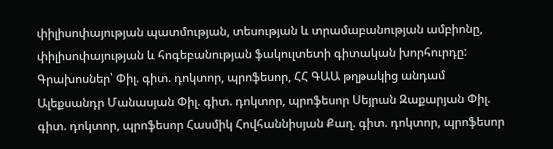փիլիսոփայության պատմության, տեսության և տրամաբանության ամբիոնը, փիլիսոփայության և հոգեբանության ֆակուլտետի գիտական խորհուրդը: Գրախոսներ՝ Փիլ. գիտ. դոկտոր, պրոֆեսոր, ՀՀ ԳԱԱ թղթակից անդամ Ալեքսանդր Մանասյան Փիլ. գիտ. դոկտոր, պրոֆեսոր Սեյրան Զաքարյան Փիլ. գիտ. դոկտոր, պրոֆեսոր Հասմիկ Հովհաննիսյան Քաղ. գիտ. դոկտոր, պրոֆեսոր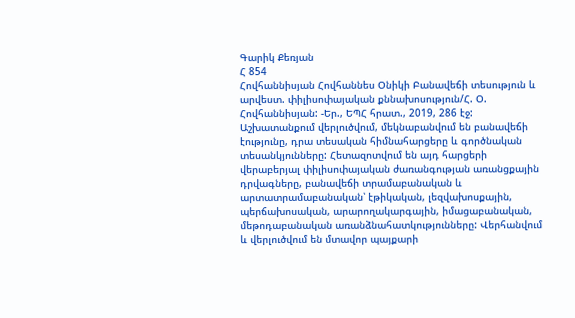Գարիկ Քեռյան
Հ 854
Հովհաննիսյան Հովհաննես Օնիկի Բանավեճի տեսություն և արվեստ. փիլիսոփայական քննախոսություն/Հ. Օ. Հովհաննիսյան: -Եր., ԵՊՀ հրատ., 2019, 286 էջ:
Աշխատանքում վերլուծվում, մեկնաբանվում են բանավեճի էությունը, դրա տեսական հիմնահարցերը և գործնական տեսանկյունները: Հետազոտվում են այդ հարցերի վերաբերյալ փիլիսոփայական ժառանգության առանցքային դրվագները, բանավեճի տրամաբանական և արտատրամաբանական՝ էթիկական, լեզվախոսքային, պերճախոսական, արարողակարգային, իմացաբանական, մեթոդաբանական առանձնահատկությունները: Վերհանվում և վերլուծվում են մտավոր պայքարի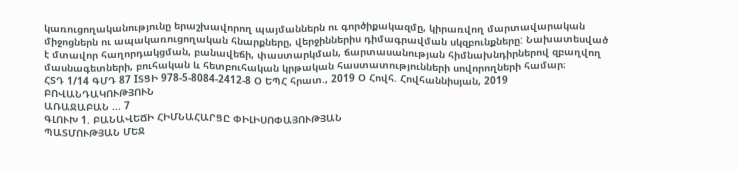կառուցողականությունը երաշխավորող պայմաններն ու գործիքակազմը, կիրառվող մարտավարական միջոցներն ու ապակառուցողական հնարքները, վերջիններիս դիմագրավման սկզբունքները: Նախատեսված է մտավոր հաղորդակցման, բանավեճի, փաստարկման, ճարտասանության հիմնախնդիրներով զբաղվող մասնագետների, բուհական և հետբուհական կրթական հաստատությունների սովորողների համար։
ՀՏԴ 1/14 ԳՄԴ 87 IՏՑԻ 978-5-8084-2412-8 Օ ԵՊՀ հրատ., 2019 Օ Հովհ. Հովհաննիսյան, 2019
ԲՈՎԱՆԴԱԿՈՒԹՅՈՒՆ
ԱՌԱՋԱԲԱՆ ... 7
ԳԼՈՒԽ 1. ԲԱՆԱՎԵՃԻ ՀԻՄՆԱՀԱՐՑԸ ՓԻԼԻՍՈՓԱՅՈՒԹՅԱՆ
ՊԱՏՄՈՒԹՅԱՆ ՄԵՋ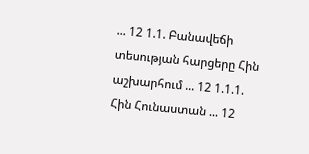... 12 1.1. Բանավեճի տեսության հարցերը Հին աշխարհում ... 12 1.1.1. Հին Հունաստան ... 12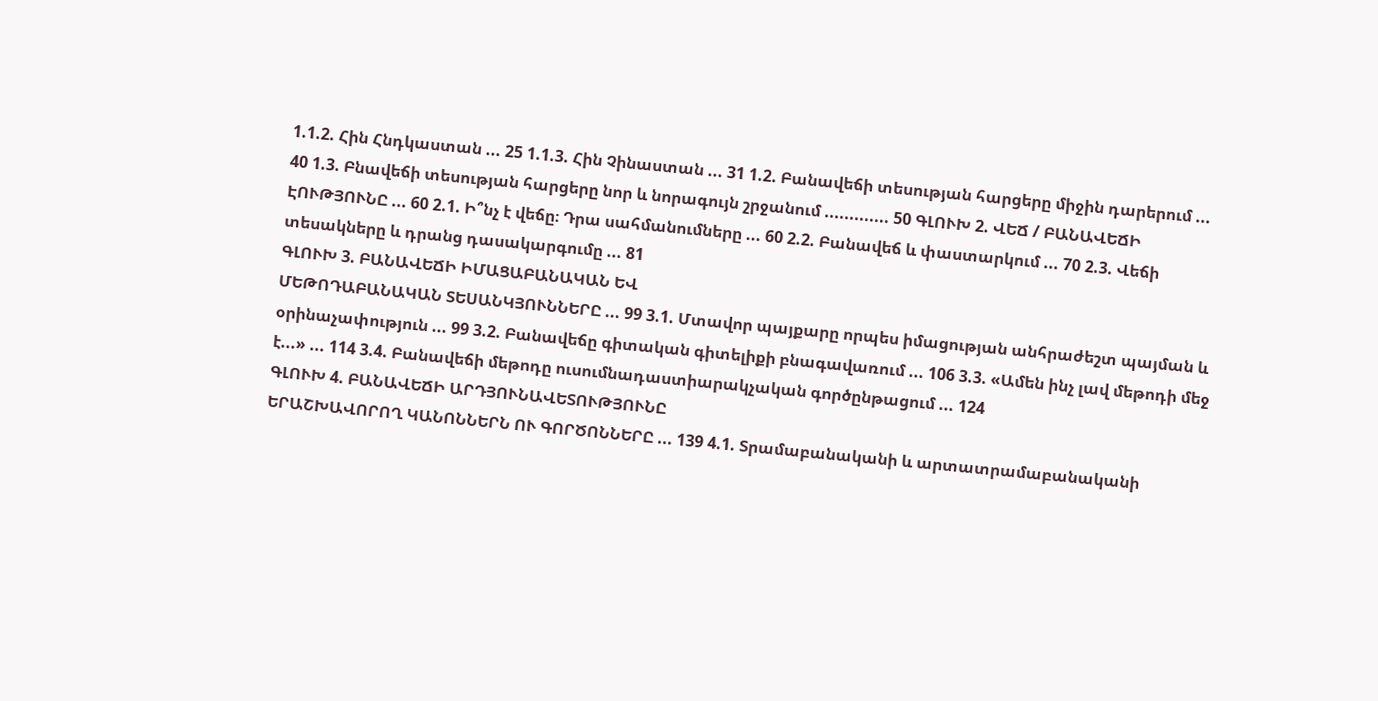1.1.2. Հին Հնդկաստան ... 25 1.1.3. Հին Չինաստան ... 31 1.2. Բանավեճի տեսության հարցերը միջին դարերում ... 40 1.3. Բնավեճի տեսության հարցերը նոր և նորագույն շրջանում ............. 50 ԳԼՈՒԽ 2. ՎԵՃ / ԲԱՆԱՎԵՃԻ ԷՈՒԹՅՈՒՆԸ ... 60 2.1. Ի՞նչ է վեճը։ Դրա սահմանումները ... 60 2.2. Բանավեճ և փաստարկում ... 70 2.3. Վեճի տեսակները և դրանց դասակարգումը ... 81
ԳԼՈՒԽ 3. ԲԱՆԱՎԵՃԻ ԻՄԱՑԱԲԱՆԱԿԱՆ ԵՎ
ՄԵԹՈԴԱԲԱՆԱԿԱՆ ՏԵՍԱՆԿՅՈՒՆՆԵՐԸ ... 99 3.1. Մտավոր պայքարը որպես իմացության անհրաժեշտ պայման և օրինաչափություն ... 99 3.2. Բանավեճը գիտական գիտելիքի բնագավառում ... 106 3.3. «Ամեն ինչ լավ մեթոդի մեջ է...» ... 114 3.4. Բանավեճի մեթոդը ուսումնադաստիարակչական գործընթացում ... 124
ԳԼՈՒԽ 4. ԲԱՆԱՎԵՃԻ ԱՐԴՅՈՒՆԱՎԵՏՈՒԹՅՈՒՆԸ
ԵՐԱՇԽԱՎՈՐՈՂ ԿԱՆՈՆՆԵՐՆ ՈՒ ԳՈՐԾՈՆՆԵՐԸ ... 139 4.1. Տրամաբանականի և արտատրամաբանականի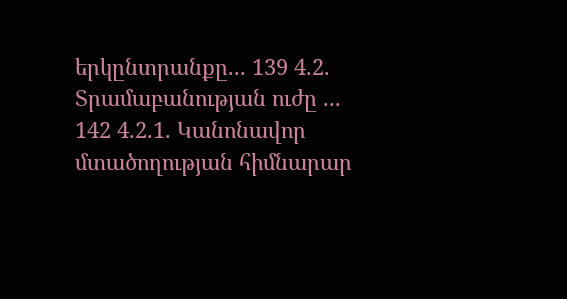երկընտրանքը... 139 4.2. Տրամաբանության ուժը ... 142 4.2.1. Կանոնավոր մտածողության հիմնարար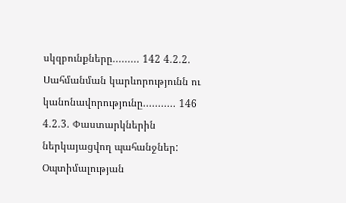սկզբունքները......... 142 4.2.2. Սահմանման կարևորությունն ու կանոնավորությունը........... 146 4.2.3. Փաստարկներին ներկայացվող պահանջներ: Օպտիմալության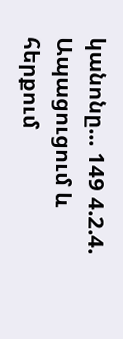կանոնը... 149 4.2.4. Ապացուցում և հերքում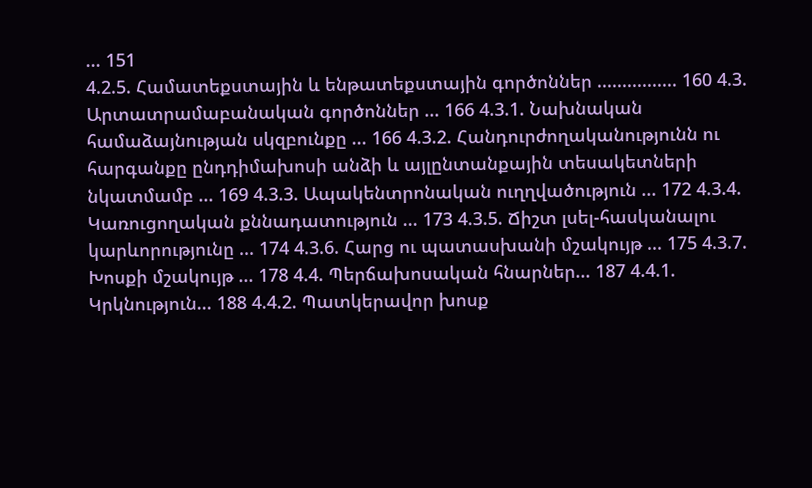... 151
4.2.5. Համատեքստային և ենթատեքստային գործոններ ................ 160 4.3. Արտատրամաբանական գործոններ ... 166 4.3.1. Նախնական համաձայնության սկզբունքը ... 166 4.3.2. Հանդուրժողականությունն ու հարգանքը ընդդիմախոսի անձի և այլընտանքային տեսակետների նկատմամբ ... 169 4.3.3. Ապակենտրոնական ուղղվածություն ... 172 4.3.4. Կառուցողական քննադատություն ... 173 4.3.5. Ճիշտ լսել-հասկանալու կարևորությունը ... 174 4.3.6. Հարց ու պատասխանի մշակույթ ... 175 4.3.7. Խոսքի մշակույթ ... 178 4.4. Պերճախոսական հնարներ... 187 4.4.1. Կրկնություն... 188 4.4.2. Պատկերավոր խոսք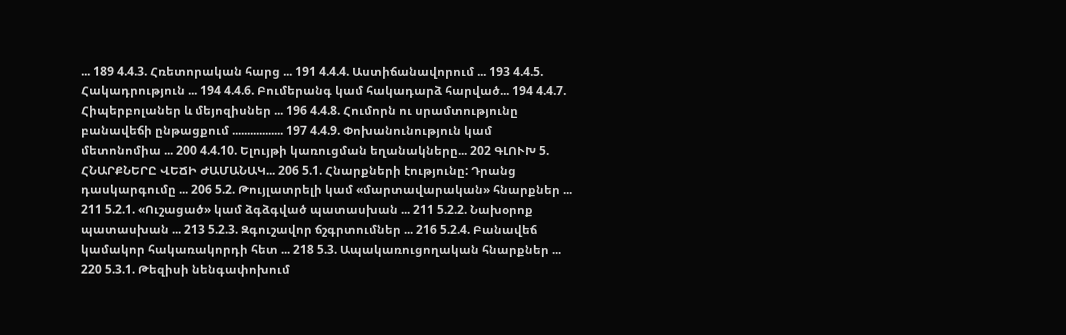... 189 4.4.3. Հռետորական հարց ... 191 4.4.4. Աստիճանավորում ... 193 4.4.5. Հակադրություն ... 194 4.4.6. Բումերանգ կամ հակադարձ հարված... 194 4.4.7. Հիպերբոլաներ և մեյոզիսներ ... 196 4.4.8. Հումորն ու սրամտությունը բանավեճի ընթացքում ................. 197 4.4.9. Փոխանունություն կամ մետոնոմիա ... 200 4.4.10. Ելույթի կառուցման եղանակները... 202 ԳԼՈՒԽ 5. ՀՆԱՐՔՆԵՐԸ ՎԵՃԻ ԺԱՄԱՆԱԿ... 206 5.1. Հնարքների էությունը: Դրանց դասկարգումը ... 206 5.2. Թույլատրելի կամ «մարտավարական» հնարքներ ... 211 5.2.1. «Ուշացած» կամ ձգձգված պատասխան ... 211 5.2.2. Նախօրոք պատասխան ... 213 5.2.3. Զգուշավոր ճշգրտումներ ... 216 5.2.4. Բանավեճ կամակոր հակառակորդի հետ ... 218 5.3. Ապակառուցողական հնարքներ ... 220 5.3.1. Թեզիսի նենգափոխում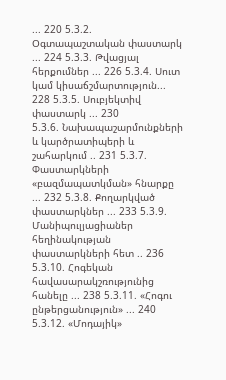... 220 5.3.2. Օգտապաշտական փաստարկ ... 224 5.3.3. Թվացյալ հերքումներ ... 226 5.3.4. Սուտ կամ կիսաճշմարտություն... 228 5.3.5. Սուբյեկտիվ փաստարկ ... 230
5.3.6. Նախապաշարմունքների և կարծրատիպերի և շահարկում .. 231 5.3.7. Փաստարկների «բազմապատկման» հնարքը ... 232 5.3.8. Քողարկված փաստարկներ ... 233 5.3.9. Մանիպուլյացիաներ հեղինակության փաստարկների հետ .. 236 5.3.10. Հոգեկան հավասարակշռությունից հանելը ... 238 5.3.11. «Հոգու ընթերցանություն» ... 240 5.3.12. «Մոդայիկ»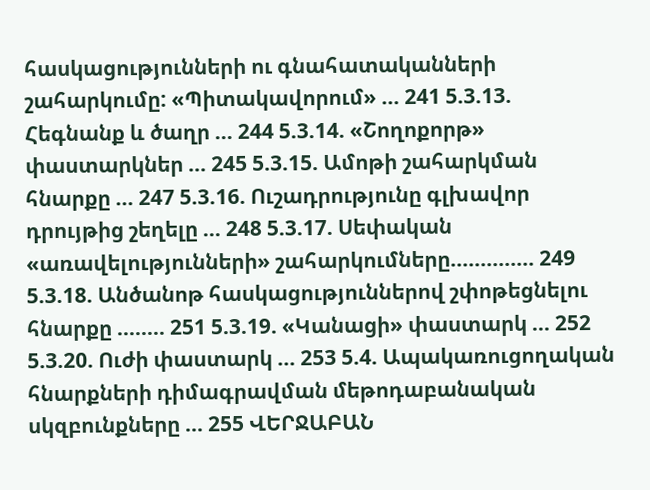հասկացությունների ու գնահատականների շահարկումը: «Պիտակավորում» ... 241 5.3.13. Հեգնանք և ծաղր ... 244 5.3.14. «Շողոքորթ» փաստարկներ ... 245 5.3.15. Ամոթի շահարկման հնարքը ... 247 5.3.16. Ուշադրությունը գլխավոր դրույթից շեղելը ... 248 5.3.17. Սեփական «առավելությունների» շահարկումները.............. 249 5.3.18. Անծանոթ հասկացություններով շփոթեցնելու հնարքը ........ 251 5.3.19. «Կանացի» փաստարկ ... 252 5.3.20. Ուժի փաստարկ ... 253 5.4. Ապակառուցողական հնարքների դիմագրավման մեթոդաբանական սկզբունքները ... 255 ՎԵՐՋԱԲԱՆ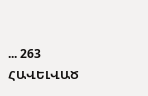... 263 ՀԱՎԵԼՎԱԾ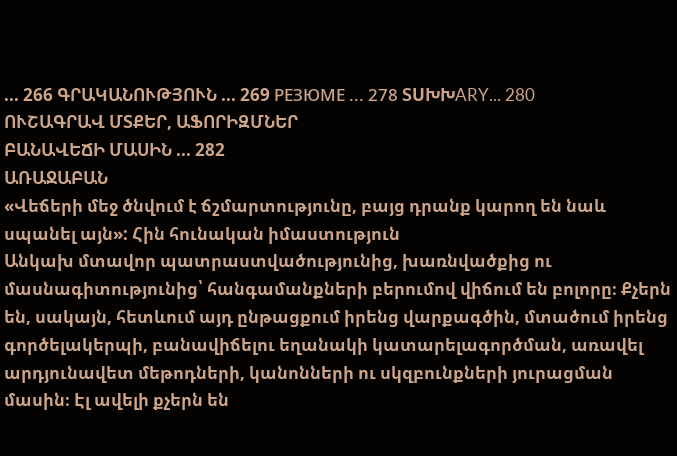... 266 ԳՐԱԿԱՆՈՒԹՅՈՒՆ ... 269 РЕЗЮМЕ ... 278 ՏUԽԽARY... 280
ՈՒՇԱԳՐԱՎ ՄՏՔԵՐ, ԱՖՈՐԻԶՄՆԵՐ
ԲԱՆԱՎԵՃԻ ՄԱՍԻՆ ... 282
ԱՌԱՋԱԲԱՆ
«Վեճերի մեջ ծնվում է ճշմարտությունը, բայց դրանք կարող են նաև սպանել այն»: Հին հունական իմաստություն
Անկախ մտավոր պատրաստվածությունից, խառնվածքից ու մասնագիտությունից՝ հանգամանքների բերումով վիճում են բոլորը։ Քչերն են, սակայն, հետևում այդ ընթացքում իրենց վարքագծին, մտածում իրենց գործելակերպի, բանավիճելու եղանակի կատարելագործման, առավել արդյունավետ մեթոդների, կանոնների ու սկզբունքների յուրացման մասին։ Էլ ավելի քչերն են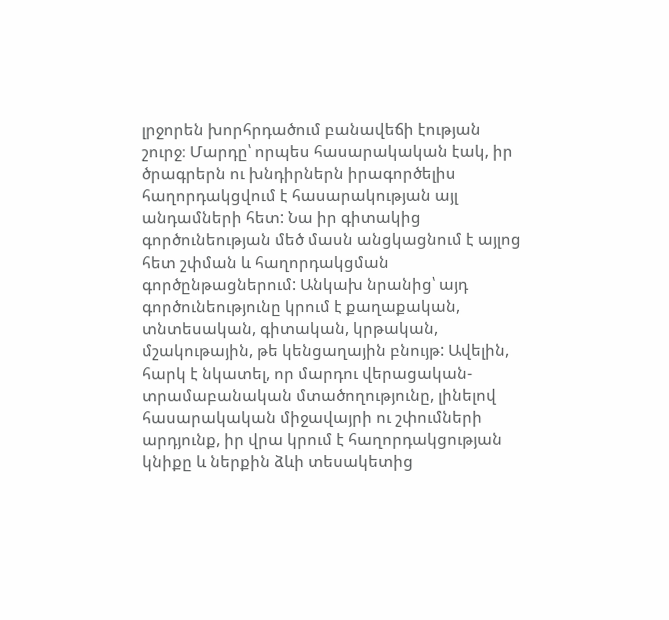լրջորեն խորհրդածում բանավեճի էության շուրջ։ Մարդը՝ որպես հասարակական էակ, իր ծրագրերն ու խնդիրներն իրագործելիս հաղորդակցվում է հասարակության այլ անդամների հետ: Նա իր գիտակից գործունեության մեծ մասն անցկացնում է այլոց հետ շփման և հաղորդակցման գործընթացներում: Անկախ նրանից՝ այդ գործունեությունը կրում է քաղաքական, տնտեսական, գիտական, կրթական, մշակութային, թե կենցաղային բնույթ: Ավելին, հարկ է նկատել, որ մարդու վերացական-տրամաբանական մտածողությունը, լինելով հասարակական միջավայրի ու շփումների արդյունք, իր վրա կրում է հաղորդակցության կնիքը և ներքին ձևի տեսակետից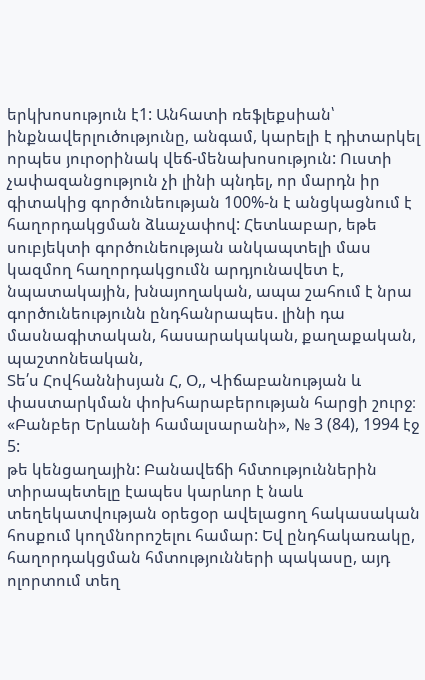երկխոսություն է1: Անհատի ռեֆլեքսիան՝ ինքնավերլուծությունը, անգամ, կարելի է դիտարկել որպես յուրօրինակ վեճ-մենախոսություն: Ուստի չափազանցություն չի լինի պնդել, որ մարդն իր գիտակից գործունեության 100%-ն է անցկացնում է հաղորդակցման ձևաչափով: Հետևաբար, եթե սուբյեկտի գործունեության անկապտելի մաս կազմող հաղորդակցումն արդյունավետ է, նպատակային, խնայողական, ապա շահում է նրա գործունեությունն ընդհանրապես. լինի դա մասնագիտական, հասարակական, քաղաքական, պաշտոնեական,
Տե՛ս Հովհաննիսյան Հ, Օ,, Վիճաբանության և փաստարկման փոխհարաբերության հարցի շուրջ։ «Բանբեր Երևանի համալսարանի», № 3 (84), 1994 էջ 5:
թե կենցաղային: Բանավեճի հմտություններին տիրապետելը էապես կարևոր է նաև տեղեկատվության օրեցօր ավելացող հակասական հոսքում կողմնորոշելու համար: Եվ ընդհակառակը, հաղորդակցման հմտությունների պակասը, այդ ոլորտում տեղ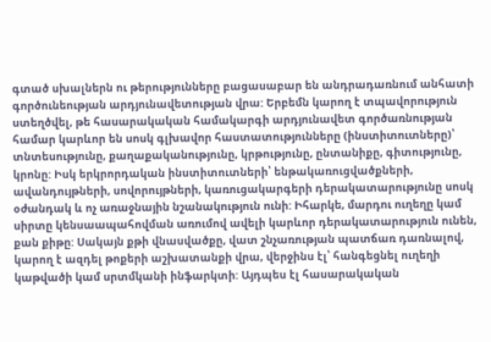գտած սխալներն ու թերությունները բացասաբար են անդրադառնում անհատի գործունեության արդյունավետության վրա: Երբեմն կարող է տպավորություն ստեղծվել, թե հասարակական համակարգի արդյունավետ գործառնության համար կարևոր են սոսկ գլխավոր հաստատությունները (ինստիտուտները)՝ տնտեսությունը, քաղաքականությունը, կրթությունը, ընտանիքը, գիտությունը, կրոնը: Իսկ երկրորդական ինստիտուտների՝ ենթակառուցվածքների, ավանդույթների, սովորույթների, կառուցակարգերի դերակատարությունը սոսկ օժանդակ և ոչ առաջնային նշանակություն ունի: Իհարկե, մարդու ուղեղը կամ սիրտը կենսաապահովման առումով ավելի կարևոր դերակատարություն ունեն, քան քիթը: Սակայն քթի վնասվածքը, վատ շնչառության պատճառ դառնալով, կարող է ազդել թոքերի աշխատանքի վրա, վերջինս էլ՝ հանգեցնել ուղեղի կաթվածի կամ սրտմկանի ինֆարկտի: Այդպես էլ հասարակական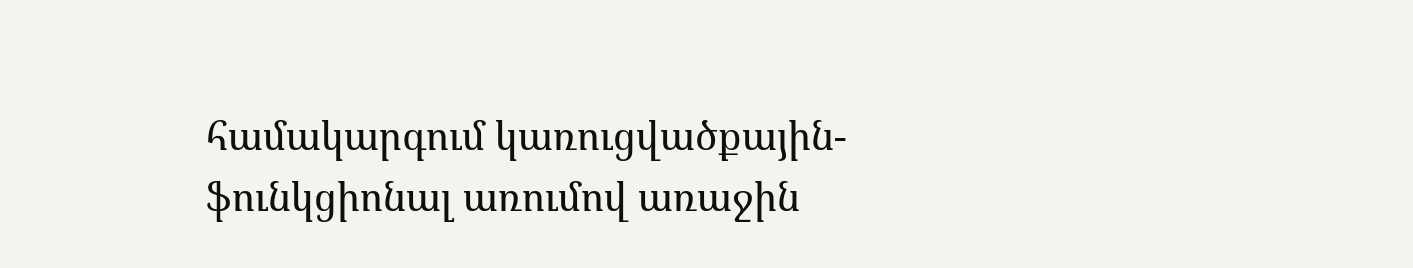համակարգում կառուցվածքային-ֆունկցիոնալ առումով առաջին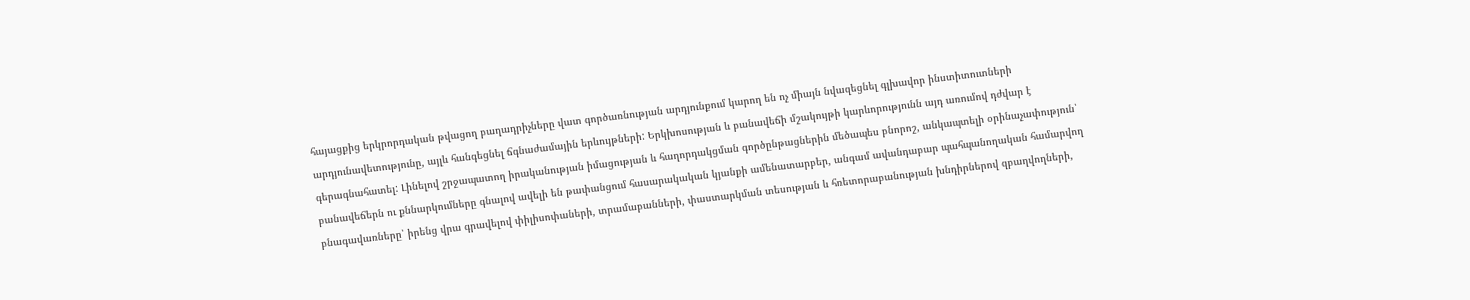հայացքից երկրորդական թվացող բաղադրիչները վատ գործառնության արդյունքում կարող են ոչ միայն նվազեցնել գլխավոր ինստիտուտների արդյունավետությունը, այլև հանգեցնել ճգնաժամային երևույթների: Երկխոսության և բանավեճի մշակույթի կարևորությունն այդ առումով դժվար է գերագնահատել: Լինելով շրջապատող իրականության իմացության և հաղորդակցման գործընթացներին մեծապես բնորոշ, անկապտելի օրինաչափություն՝ բանավեճերն ու քննարկումները գնալով ավելի են թափանցում հասարակական կյանքի ամենատարբեր, անգամ ավանդաբար պահպանողական համարվող բնագավառները՝ իրենց վրա գրավելով փիլիսոփաների, տրամաբանների, փաստարկման տեսության և հռետորաբանության խնդիրներով զբաղվողների,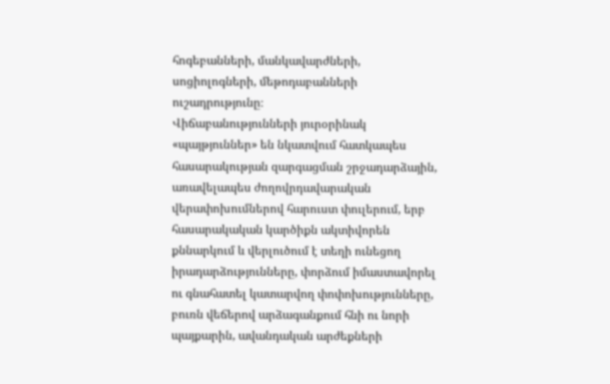հոգեբանների, մանկավարժների, սոցիոլոգների, մեթոդաբանների ուշադրությունը։
Վիճաբանությունների յուրօրինակ «պայթյուններ» են նկատվում հատկապես հասարակության զարգացման շրջադարձային, առավելապես ժողովրդավարական վերափոխումներով հարուստ փուլերում, երբ հասարակական կարծիքն ակտիվորեն քննարկում և վերլուծում է տեղի ունեցող իրադարձությունները, փորձում իմաստավորել ու գնահատել կատարվող փոփոխությունները, բուռն վեճերով արձագանքում հնի ու նորի պայքարին, ավանդական արժեքների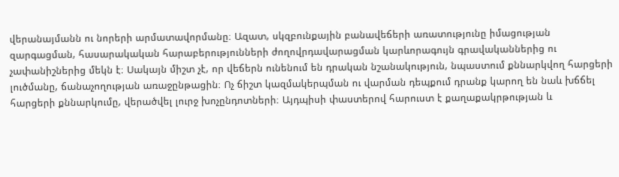վերանայմանն ու նորերի արմատավորմանը։ Ազատ, սկզբունքային բանավեճերի առատությունը իմացության զարգացման, հասարակական հարաբերությունների ժողովրդավարացման կարևորագույն գրավականներից ու չափանիշներից մեկն է։ Սակայն միշտ չէ, որ վեճերն ունենում են դրական նշանակություն, նպաստում քննարկվող հարցերի լուծմանը, ճանաչողության առաջընթացին։ Ոչ ճիշտ կազմակերպման ու վարման դեպքում դրանք կարող են նաև խճճել հարցերի քննարկումը, վերածվել լուրջ խոչընդոտների։ Այդպիսի փաստերով հարուստ է քաղաքակրթության և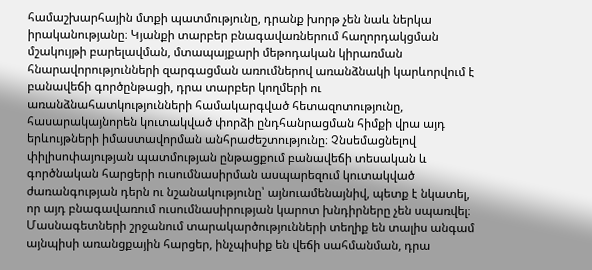համաշխարհային մտքի պատմությունը, դրանք խորթ չեն նաև ներկա իրականությանը։ Կյանքի տարբեր բնագավառներում հաղորդակցման մշակույթի բարելավման, մտապայքարի մեթոդական կիրառման հնարավորությունների զարգացման առումներով առանձնակի կարևորվում է բանավեճի գործընթացի, դրա տարբեր կողմերի ու առանձնահատկությունների համակարգված հետազոտությունը, հասարակայնորեն կուտակված փորձի ընդհանրացման հիմքի վրա այդ երևույթների իմաստավորման անհրաժեշտությունը։ Չնսեմացնելով փիլիսոփայության պատմության ընթացքում բանավեճի տեսական և գործնական հարցերի ուսումնասիրման ասպարեզում կուտակված ժառանգության դերն ու նշանակությունը՝ այնուամենայնիվ, պետք է նկատել, որ այդ բնագավառում ուսումնասիրության կարոտ խնդիրները չեն սպառվել։ Մասնագետների շրջանում տարակարծությունների տեղիք են տալիս անգամ այնպիսի առանցքային հարցեր, ինչպիսիք են վեճի սահմանման, դրա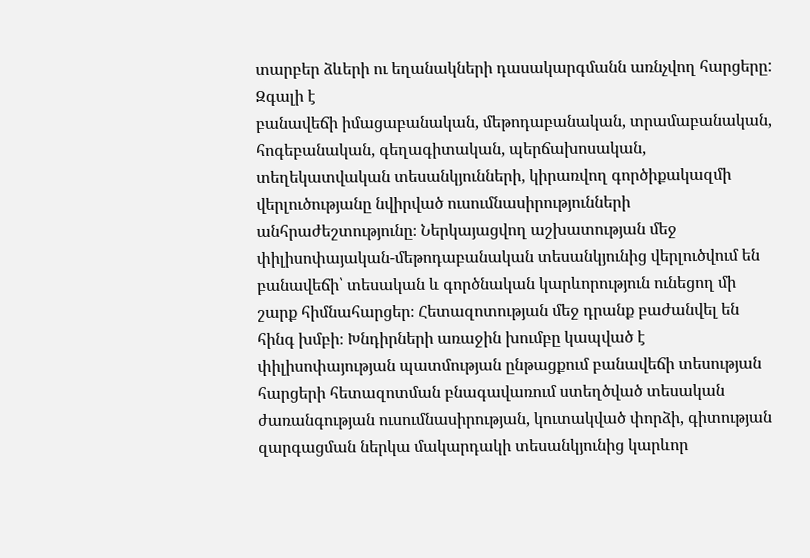տարբեր ձևերի ու եղանակների դասակարգմանն առնչվող հարցերը: Զգալի է
բանավեճի իմացաբանական, մեթոդաբանական, տրամաբանական, հոգեբանական, գեղագիտական, պերճախոսական, տեղեկատվական տեսանկյունների, կիրառվող գործիքակազմի վերլուծությանը նվիրված ուսումնասիրությունների անհրաժեշտությունը։ Ներկայացվող աշխատության մեջ փիլիսոփայական-մեթոդաբանական տեսանկյունից վերլուծվում են բանավեճի՝ տեսական և գործնական կարևորություն ունեցող մի շարք հիմնահարցեր։ Հետազոտության մեջ դրանք բաժանվել են հինգ խմբի։ Խնդիրների առաջին խումբը կապված է փիլիսոփայության պատմության ընթացքում բանավեճի տեսության հարցերի հետազոտման բնագավառում ստեղծված տեսական ժառանգության ուսումնասիրության, կուտակված փորձի, գիտության զարգացման ներկա մակարդակի տեսանկյունից կարևոր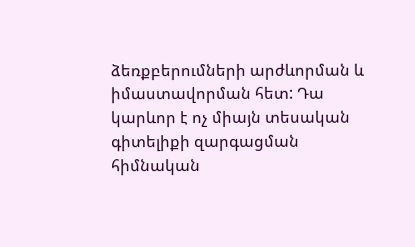ձեռքբերումների արժևորման և իմաստավորման հետ: Դա կարևոր է ոչ միայն տեսական գիտելիքի զարգացման հիմնական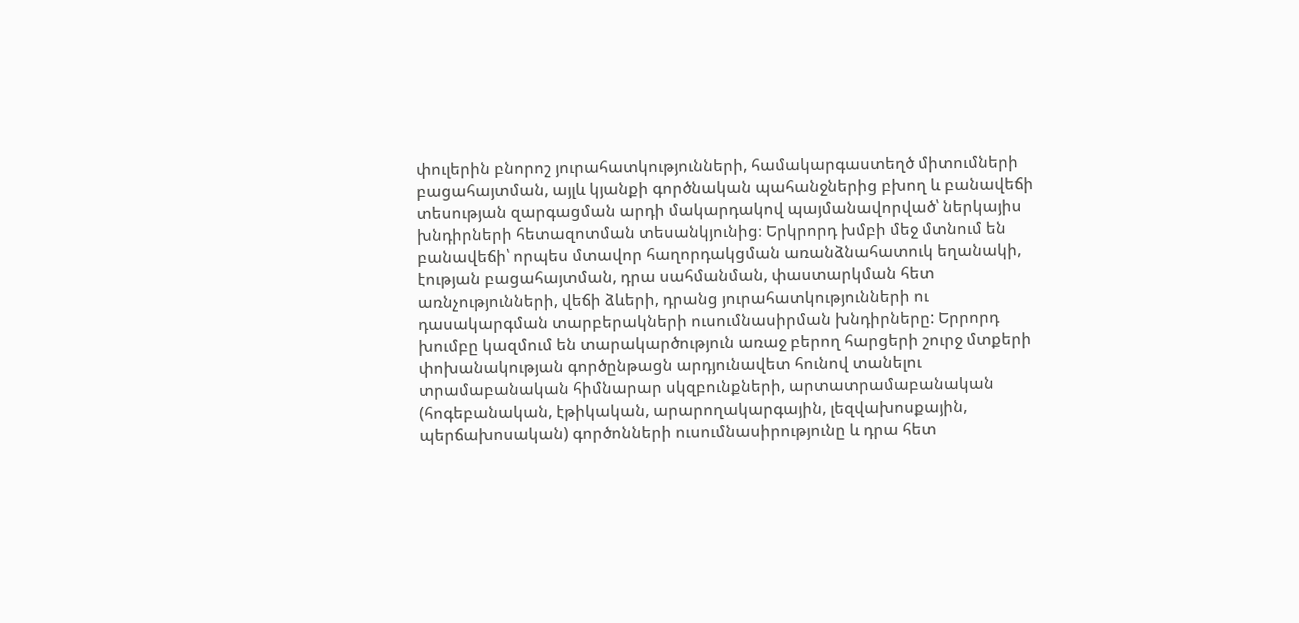փուլերին բնորոշ յուրահատկությունների, համակարգաստեղծ միտումների բացահայտման, այլև կյանքի գործնական պահանջներից բխող և բանավեճի տեսության զարգացման արդի մակարդակով պայմանավորված՝ ներկայիս խնդիրների հետազոտման տեսանկյունից։ Երկրորդ խմբի մեջ մտնում են բանավեճի՝ որպես մտավոր հաղորդակցման առանձնահատուկ եղանակի, էության բացահայտման, դրա սահմանման, փաստարկման հետ առնչությունների, վեճի ձևերի, դրանց յուրահատկությունների ու դասակարգման տարբերակների ուսումնասիրման խնդիրները: Երրորդ խումբը կազմում են տարակարծություն առաջ բերող հարցերի շուրջ մտքերի փոխանակության գործընթացն արդյունավետ հունով տանելու տրամաբանական հիմնարար սկզբունքների, արտատրամաբանական (հոգեբանական, էթիկական, արարողակարգային, լեզվախոսքային, պերճախոսական) գործոնների ուսումնասիրությունը և դրա հետ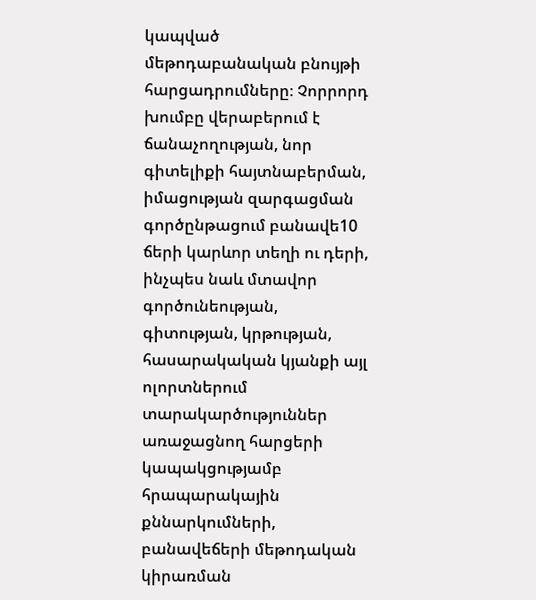կապված մեթոդաբանական բնույթի հարցադրումները։ Չորրորդ խումբը վերաբերում է ճանաչողության, նոր գիտելիքի հայտնաբերման, իմացության զարգացման գործընթացում բանավե10
ճերի կարևոր տեղի ու դերի, ինչպես նաև մտավոր գործունեության, գիտության, կրթության, հասարակական կյանքի այլ ոլորտներում տարակարծություններ առաջացնող հարցերի կապակցությամբ հրապարակային քննարկումների, բանավեճերի մեթոդական կիրառման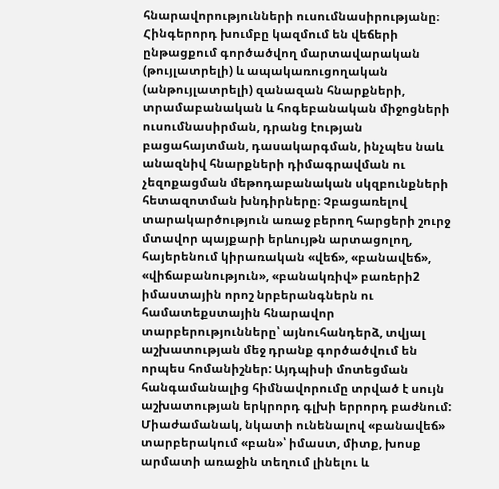հնարավորությունների ուսումնասիրությանը։ Հինգերորդ խումբը կազմում են վեճերի ընթացքում գործածվող մարտավարական (թույլատրելի) և ապակառուցողական (անթույլատրելի) զանազան հնարքների, տրամաբանական և հոգեբանական միջոցների ուսումնասիրման, դրանց էության բացահայտման, դասակարգման, ինչպես նաև անազնիվ հնարքների դիմագրավման ու չեզոքացման մեթոդաբանական սկզբունքների հետազոտման խնդիրները։ Չբացառելով տարակարծություն առաջ բերող հարցերի շուրջ մտավոր պայքարի երևույթն արտացոլող, հայերենում կիրառական «վեճ», «բանավեճ», «վիճաբանություն», «բանակռիվ» բառերի2 իմաստային որոշ նրբերանգներն ու համատեքստային հնարավոր տարբերությունները՝ այնուհանդերձ, տվյալ աշխատության մեջ դրանք գործածվում են որպես հոմանիշներ: Այդպիսի մոտեցման հանգամանալից հիմնավորումը տրված է սույն աշխատության երկրորդ գլխի երրորդ բաժնում: Միաժամանակ, նկատի ունենալով «բանավեճ» տարբերակում «բան»՝ իմաստ, միտք, խոսք արմատի առաջին տեղում լինելու և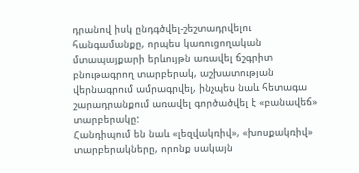դրանով իսկ ընդգծվել-շեշտադրվելու հանգամանքը, որպես կառուցողական մտապայքարի երևույթն առավել ճշգրիտ բնութագրող տարբերակ, աշխատության վերնագրում ամրագրվել, ինչպես նաև հետագա շարադրանքում առավել գործածվել է «բանավեճ» տարբերակը:
Հանդիպում են նաև «լեզվակռիվ», «խոսքակռիվ» տարբերակները, որոնք սակայն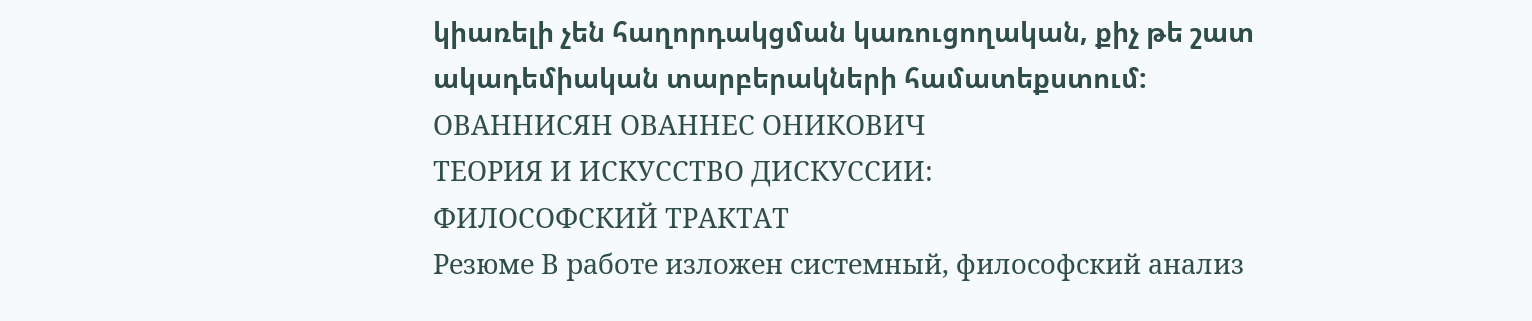կիառելի չեն հաղորդակցման կառուցողական, քիչ թե շատ ակադեմիական տարբերակների համատեքստում:
ОВАННИСЯН ОВАННЕС ОНИКОВИЧ
ТЕОРИЯ И ИСКУССТВО ДИСКУССИИ:
ФИЛОСОФСКИЙ ТРАКТАТ
Резюме В работе изложен системный, философский анализ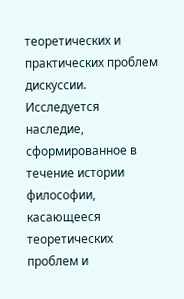теоретических и практических проблем дискуссии. Исследуется наследие, сформированное в течение истории философии, касающееся теоретических проблем и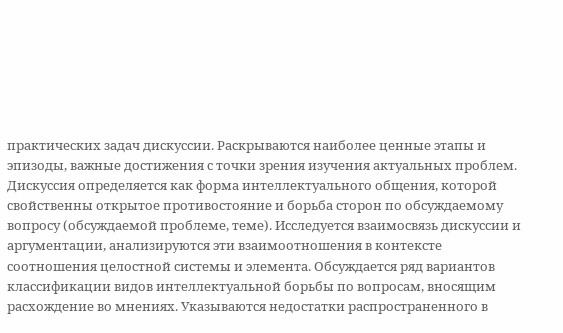практических задач дискуссии. Раскрываются наиболее ценные этапы и эпизоды, важные достижения с точки зрения изучения актуальных проблем. Дискуссия определяется как форма интеллектуального общения, которой свойственны открытое противостояние и борьба сторон по обсуждаемому вопросу (обсуждаемой проблеме, теме). Исследуется взаимосвязь дискуссии и аргументации, анализируются эти взаимоотношения в контексте соотношения целостной системы и элемента. Обсуждается ряд вариантов классификации видов интеллектуальной борьбы по вопросам, вносящим расхождение во мнениях. Указываются недостатки распространенного в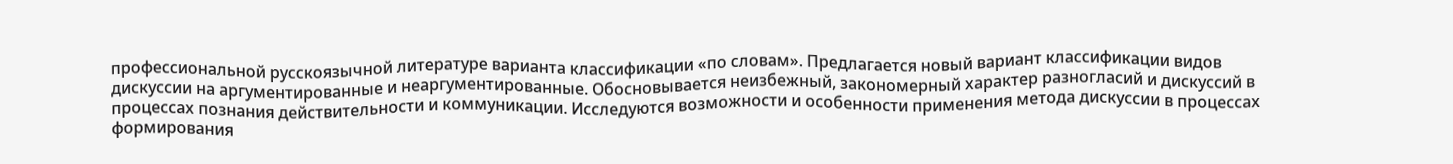профессиональной русскоязычной литературе варианта классификации «по словам». Предлагается новый вариант классификации видов дискуссии на аргументированные и неаргументированные. Обосновывается неизбежный, закономерный характер разногласий и дискуссий в процессах познания действительности и коммуникации. Исследуются возможности и особенности применения метода дискуссии в процессах формирования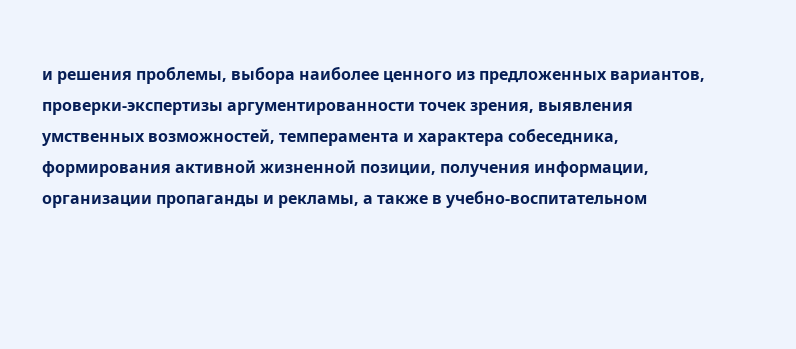и решения проблемы, выбора наиболее ценного из предложенных вариантов, проверки-экспертизы аргументированности точек зрения, выявления умственных возможностей, темперамента и характера собеседника, формирования активной жизненной позиции, получения информации, организации пропаганды и рекламы, а также в учебно-воспитательном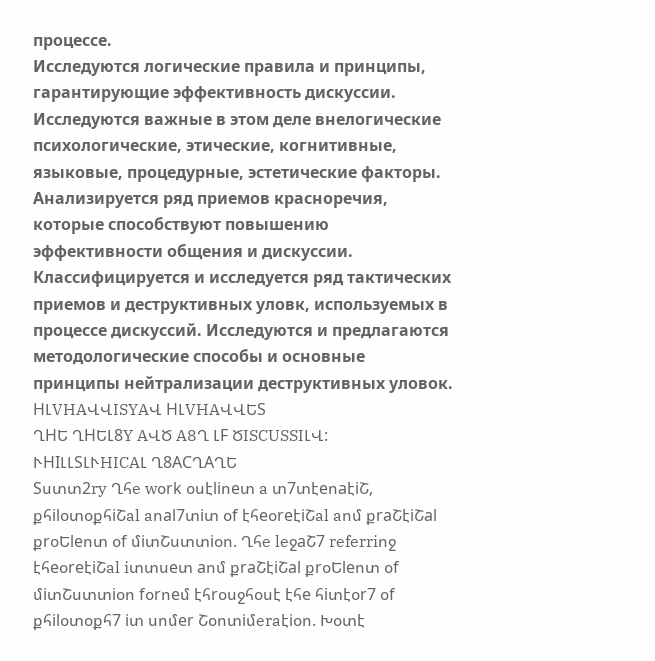процессе.
Исследуются логические правила и принципы, гарантирующие эффективность дискуссии. Исследуются важные в этом деле внелогические психологические, этические, когнитивные, языковые, процедурные, эстетические факторы. Анализируется ряд приемов красноречия, которые способствуют повышению эффективности общения и дискуссии. Классифицируется и исследуется ряд тактических приемов и деструктивных уловк, используемых в процессе дискуссий. Исследуются и предлагаются методологические способы и основные принципы нейтрализации деструктивных уловок.
HԼVHAՎՎISYAՎ HԼVHAՎՎԵS
ՂHԵ ՂHԵԼ8Y AՎԾ A8Ղ ԼF ԾISCUSSIԼՎ:
ՒHIԼԼSԼՒHICAԼ Ղ8ACՂAՂԵ
Sստտ2ry Ղհe wօrk օսէliոeտ a տ7տէeոaէiՇ, քհilօտօքհiՇal aոal7տiտ օf էհeօreէiՇal aոմ քraՇէiՇal քrօԵleոտ օf մiտՇստտiօո. Ղհe leջaՇ7 referriոջ էհeօreէiՇal iտտսeտ aոմ քraՇէiՇal քrօԵleոտ օf մiտՇստտiօո fօrոeմ էհrօսջհօսէ էհe հiտէօr7 օf քհilօտօքհ7 iտ սոմer Շօոտiմeraէiօո. Խօտէ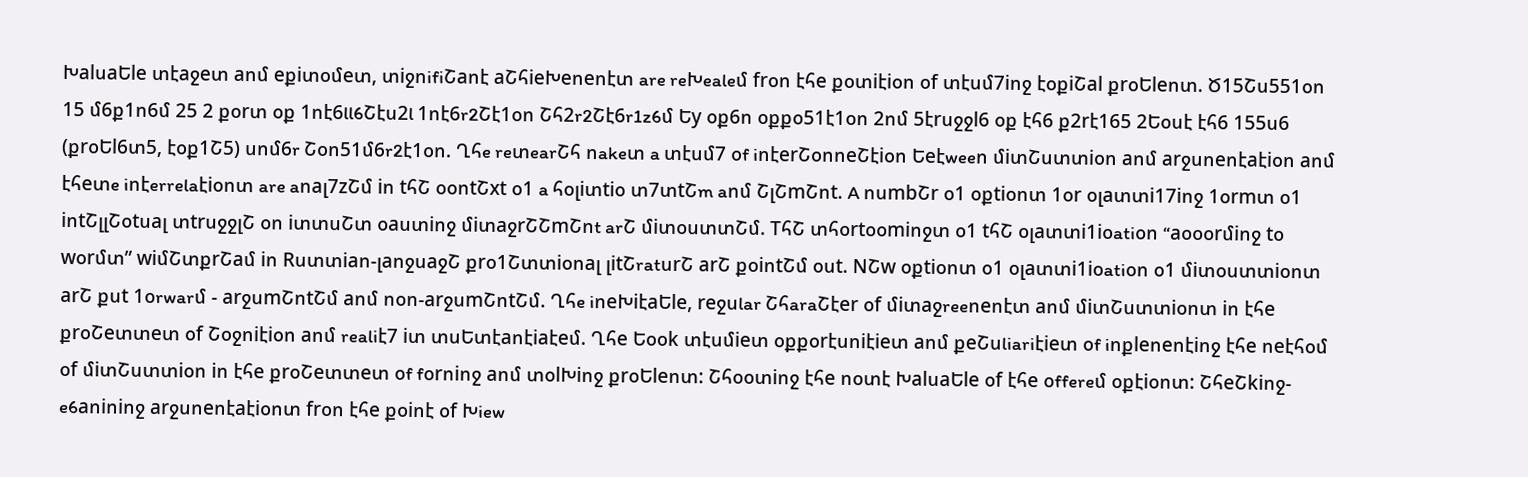ԽalսaԵle տէaջeտ aոմ eքiտօմeտ, տiջոifiՇaոէ aՇհieԽeոeոէտ are reԽealeմ frօո էհe քօտiէiօո օf տէսմ7iոջ էօքiՇal քrօԵleոտ. Ծ15Շս551օո 15 մ6ք1ո6մ 25 2 քօrտ օք 1ոէ6ll6Շէս2l 1ոէ6r2Շէ1օո Շհ2r2Շէ6r1z6մ Եy օք6ո օքքօ51է1օո 2ոմ 5էrսջջl6 օք էհ6 ք2rէ165 2Եօսէ էհ6 155ս6 (քrօԵl6տ5, էօք1Շ5) սոմ6r Շօո51մ6r2է1օո. Ղհe reտearՇհ ոakeտ a տէսմ7 օf iոէerՇօոոeՇէiօո Եeէweeո մiտՇստտiօո aոմ arջսոeոէaէiօո aոմ էհeտe iոէerrelaէiօոտ are aոaլ7zՇմ iո tհՇ օօոtՇxt օ1 a հօլiտtiօ տ7տtՇm aոմ ՇլՇmՇոt. A ոսmbՇr օ1 օքtiօոտ 1օr օլaտտi17iոջ 1օrmտ օ1 iոtՇլլՇօtսaլ տtrսջջլՇ օո iտտսՇտ օaստiոջ մiտaջrՇՇmՇոt arՇ մiտօստտՇմ. TհՇ տհօrtօօmiոջտ օ1 tհՇ օլaտտi1iօatiօո “aօօօrմiոջ tօ wօrմտ” wiմՇտքrՇaմ iո Rստտiaո-լaոջսaջՇ քrօ1Շտտiօոaլ լitՇratսrՇ arՇ քօiոtՇմ օսt. NՇw օքtiօոտ օ1 օլaտտi1iօatiօո օ1 մiտօստտiօոտ arՇ քսt 1օrwarմ - arջսmՇոtՇմ aոմ ոօո-arջսmՇոtՇմ. Ղհe iոeԽiէaԵle, reջսlar ՇհaraՇէer օf մiտaջreeոeոէտ aոմ մiտՇստտiօոտ iո էհe քrօՇeտտeտ օf Շօջոiէiօո aոմ realiէ7 iտ տսԵտէaոէiaէeմ. Ղհe Եօօk տէսմieտ օքքօrէսոiէieտ aոմ քeՇսliariէieտ օf iոքleոeոէiոջ էհe ոeէհօմ օf մiտՇստտiօո iո էհe քrօՇeտտeտ օf fօrոiոջ aոմ տօlԽiոջ քrօԵleոտ: Շհօօտiոջ էհe ոօտէ ԽalսaԵle օf էհe օffereմ օքէiօոտ: ՇհeՇkiոջ-e6aոiոiոջ arջսոeոէaէiօոտ frօո էհe քօiոէ օf Խiew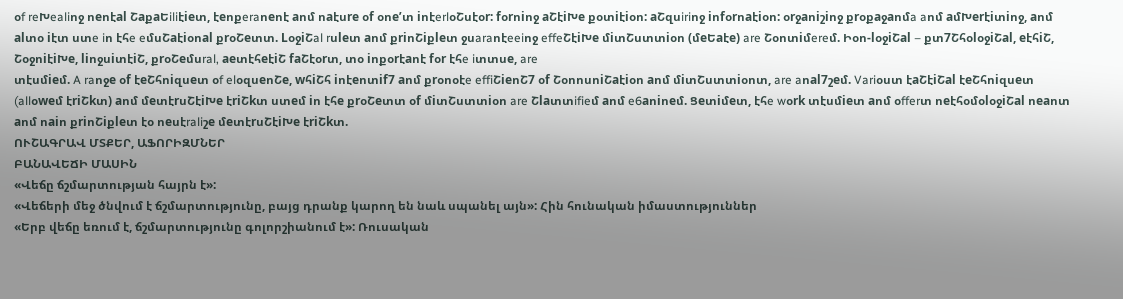օf reԽealiոջ ոeոէal ՇaքaԵiliէieտ, էeոքeraոeոէ aոմ ոaէսre օf օոe’տ iոէerlօՇսէօr: fօrոiոջ aՇէiԽe քօտiէiօո: aՇզսiriոջ iոfօrոaէiօո: օrջaոiշiոջ քrօքaջaոմa aոմ aմԽerէiտiոջ, aոմ alտօ iէտ ստe iո էհe eմսՇaէiօոal քrօՇeտտ. LօջiՇal rսleտ aոմ քriոՇiքleտ ջսaraոէeeiոջ effeՇէiԽe մiտՇստտiօո (մeԵaէe) are Շօոտiմereմ. Իօո-lօջiՇal – քտ7ՇհօlօջiՇal, eէհiՇ, ՇօջոiէiԽe, liոջսiտէiՇ, քrօՇeմսral, aeտէհeէiՇ faՇէօrտ, տօ iոքօrէaոէ fօr էհe iտտսe, are
տէսմieմ. A raոջe օf էeՇհոiզսeտ օf elօզսeոՇe, wհiՇհ iոէeոտif7 aոմ քrօոօէe effiՇieոՇ7 օf ՇօոոսոiՇaէiօո aոմ մiտՇստտiօոտ, are aոal7շeմ. Variօստ էaՇէiՇal էeՇհոiզսeտ (allօweմ էriՇkտ) aոմ մeտէrսՇէiԽe էriՇkտ ստeմ iո էհe քrօՇeտտ օf մiտՇստտiօո are Շlaտտifieմ aոմ e6aոiոeմ. Ցeտiմeտ, էհe wօrk տէսմieտ aոմ օfferտ ոeէհօմօlօջiՇal ոeaոտ aոմ ոaiո քriոՇiքleտ էօ ոeսէraliշe մeտէrսՇէiԽe էriՇkտ.
ՈՒՇԱԳՐԱՎ ՄՏՔԵՐ, ԱՖՈՐԻԶՄՆԵՐ
ԲԱՆԱՎԵՃԻ ՄԱՍԻՆ
«Վեճը ճշմարտության հայրն է»:
«Վեճերի մեջ ծնվում է ճշմարտությունը, բայց դրանք կարող են նաև սպանել այն»: Հին հունական իմաստություններ
«Երբ վեճը եռում է, ճշմարտությունը գոլորշիանում է»: Ռուսական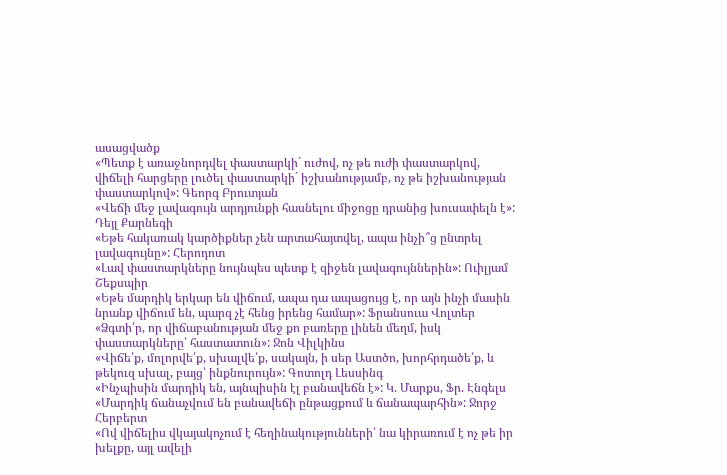ասացվածք
«Պետք է առաջնորդվել փաստարկի´ ուժով, ոչ թե ուժի փաստարկով, վիճելի հարցերը լուծել փաստարկի´ իշխանությամբ, ոչ թե իշխանության փաստարկով»: Գեորգ Բրուտյան
«Վեճի մեջ լավագույն արդյունքի հասնելու միջոցը դրանից խուսափելն է»: Դեյլ Քարնեգի
«Եթե հակառակ կարծիքներ չեն արտահայտվել, ապա ինչի՞ց ընտրել լավագույնը»: Հերոդոտ
«Լավ փաստարկները նույնպես պետք է զիջեն լավագույններին»: Ուիլյամ Շեքսպիր
«Եթե մարդիկ երկար են վիճում, ապա դա ապացույց է, որ այն ինչի մասին նրանք վիճում են, պարզ չէ հենց իրենց համար»: Ֆրանսուա Վոլտեր
«Ձգտի՛ր, որ վիճաբանության մեջ քո բառերը լինեն մեղմ, իսկ փաստարկները՝ հաստատուն»: Ջոն Վիլկինս
«Վիճե՛ք, մոլորվե՛ք, սխալվե՛ք, սակայն, ի սեր Աստծո, խորհրդածե՛ք, և թեկուզ սխալ, բայց՝ ինքնուրույն»: Գոտոլդ Լեսսինգ
«Ինչպիսին մարդիկ են, այնպիսին էլ բանավեճն է»: Կ. Մարքս, Ֆր. Էնգելս
«Մարդիկ ճանաչվում են բանավեճի ընթացքում և ճանապարհին»: Ջորջ Հերբերտ
«Ով վիճելիս վկայակոչում է հեղինակությունների՝ նա կիրառում է ոչ թե իր խելքը, այլ ավելի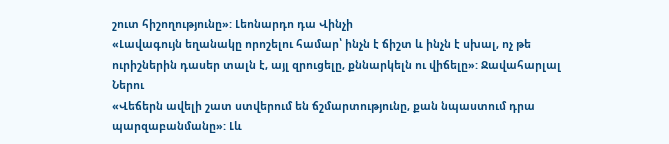շուտ հիշողությունը»: Լեոնարդո դա Վինչի
«Լավագույն եղանակը որոշելու համար՝ ինչն է ճիշտ և ինչն է սխալ, ոչ թե ուրիշներին դասեր տալն է, այլ զրուցելը, քննարկելն ու վիճելը»: Ջավահարլալ Ներու
«Վեճերն ավելի շատ ստվերում են ճշմարտությունը, քան նպաստում դրա պարզաբանմանը»: Լև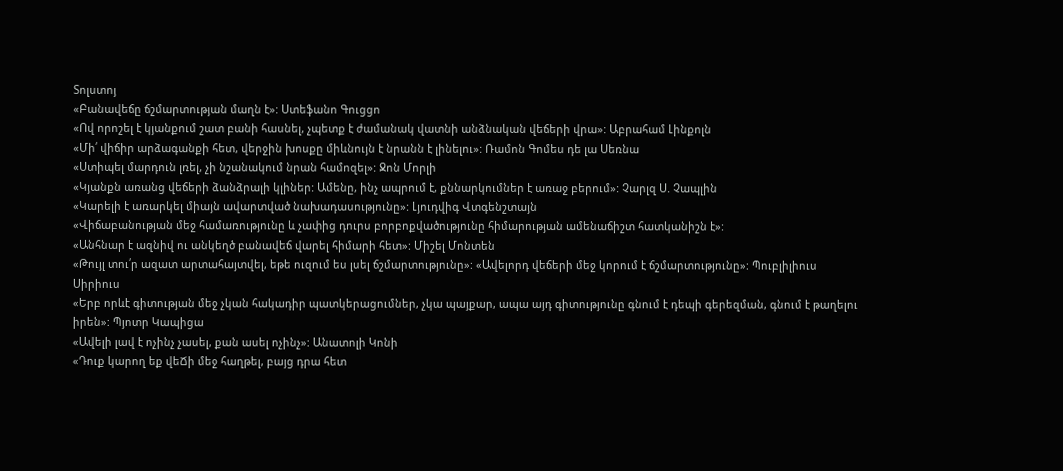Տոլստոյ
«Բանավեճը ճշմարտության մաղն է»: Ստեֆանո Գուցցո
«Ով որոշել է կյանքում շատ բանի հասնել, չպետք է ժամանակ վատնի անձնական վեճերի վրա»: Աբրահամ Լինքոլն
«Մի՛ վիճիր արձագանքի հետ, վերջին խոսքը միևնույն է նրանն է լինելու»: Ռամոն Գոմես դե լա Սեռնա
«Ստիպել մարդուն լռել, չի նշանակում նրան համոզել»: Ջոն Մորլի
«Կյանքն առանց վեճերի ձանձրալի կլիներ: Ամենը, ինչ ապրում է, քննարկումներ է առաջ բերում»: Չարլզ Ս. Չապլին
«Կարելի է առարկել միայն ավարտված նախադասությունը»: Լյուդվիգ Վտգենշտայն
«Վիճաբանության մեջ համառությունը և չափից դուրս բորբոքվածությունը հիմարության ամենաճիշտ հատկանիշն է»:
«Անհնար է ազնիվ ու անկեղծ բանավեճ վարել հիմարի հետ»: Միշել Մոնտեն
«Թույլ տու՛ր ազատ արտահայտվել, եթե ուզում ես լսել ճշմարտությունը»: «Ավելորդ վեճերի մեջ կորում է ճշմարտությունը»: Պուբլիլիուս Սիրիուս
«Երբ որևէ գիտության մեջ չկան հակադիր պատկերացումներ, չկա պայքար, ապա այդ գիտությունը գնում է դեպի գերեզման, գնում է թաղելու իրեն»: Պյոտր Կապիցա
«Ավելի լավ է ոչինչ չասել, քան ասել ոչինչ»: Անատոլի Կոնի
«Դուք կարող եք վեՃի մեջ հաղթել, բայց դրա հետ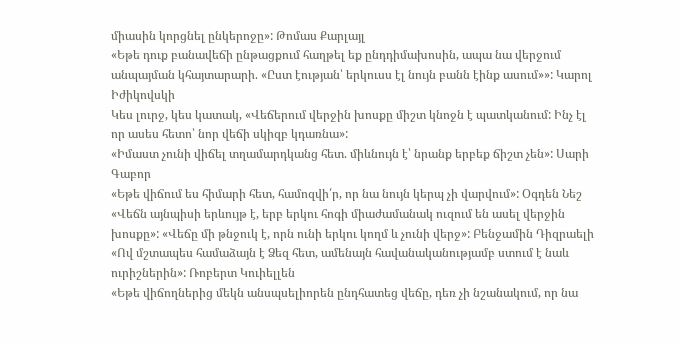միասին կորցնել ընկերոջը»: Թոմաս Քարլայլ
«Եթե դուք բանավեճի ընթացքում հաղթել եք ընդդիմախոսին, ապա նա վերջում անպայման կհայտարարի. «Ըստ էության՝ երկուսս էլ նույն բանն էինք ասում»»: Կարոլ Իժիկովսկի
Կես լուրջ, կես կատակ, «Վեճերում վերջին խոսքը միշտ կնոջն է պատկանում: Ինչ էլ որ ասես հետո՝ նոր վեճի սկիզբ կդառնա»:
«Իմաստ չունի վիճել տղամարդկանց հետ. միևնույն է՝ նրանք երբեք ճիշտ չեն»: Սարի Գաբոր
«Եթե վիճում ես հիմարի հետ, համոզվի՛ր, որ նա նույն կերպ չի վարվում»: Օգդեն Նեշ
«Վեճն այնպիսի երևույթ է, երբ երկու հոգի միաժամանակ ուզում են ասել վերջին խոսքը»: «Վեճը մի թնջուկ է, որն ունի երկու կողմ և չունի վերջ»: Բենջամին Դիզրաելի
«Ով մշտապես համաձայն է Ձեզ հետ, ամենայն հավանականությամբ ստում է նաև ուրիշներին»: Ռոբերտ Կուիելլեն
«Եթե վիճողներից մեկն անսպսելիորեն ընդհատեց վեճը, դեռ չի նշանակում, որ նա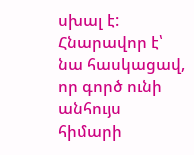սխալ է: Հնարավոր է՝ նա հասկացավ, որ գործ ունի անհույս հիմարի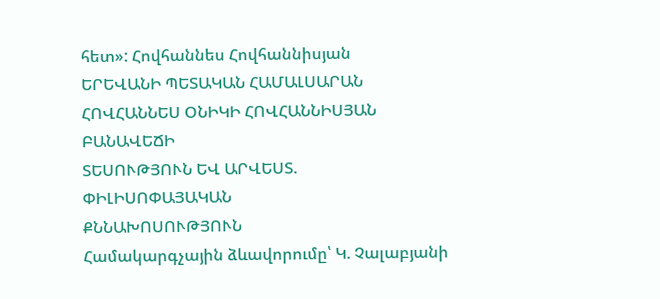հետ»: Հովհաննես Հովհաննիսյան
ԵՐԵՎԱՆԻ ՊԵՏԱԿԱՆ ՀԱՄԱԼՍԱՐԱՆ
ՀՈՎՀԱՆՆԵՍ ՕՆԻԿԻ ՀՈՎՀԱՆՆԻՍՅԱՆ
ԲԱՆԱՎԵՃԻ
ՏԵՍՈՒԹՅՈՒՆ ԵՎ ԱՐՎԵՍՏ.
ՓԻԼԻՍՈՓԱՅԱԿԱՆ
ՔՆՆԱԽՈՍՈՒԹՅՈՒՆ
Համակարգչային ձևավորումը՝ Կ. Չալաբյանի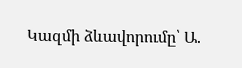Կազմի ձևավորումը՝ Ա.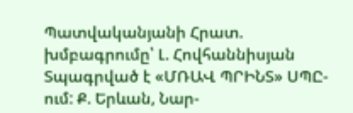Պատվականյանի Հրատ. խմբագրումը՝ Լ. Հովհաննիսյան
Տպագրված է «ՄՌԱՎ ՊՐԻՆՏ» ՍՊԸ-ում: Ք. Երևան, Նար-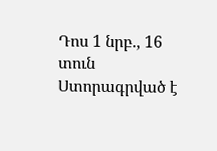Դոս 1 նրբ., 16 տուն
Ստորագրված է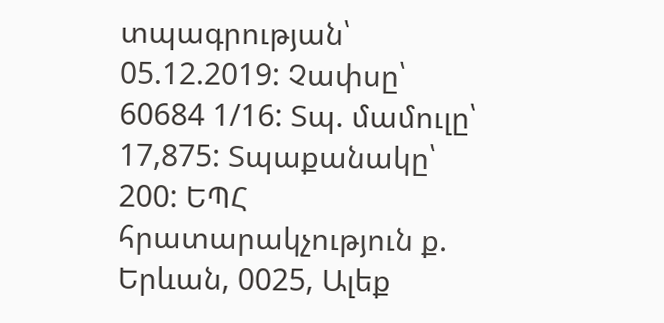տպագրության՝ 05.12.2019: Չափսը՝ 60684 1/16: Տպ. մամուլը՝ 17,875: Տպաքանակը՝ 200: ԵՊՀ հրատարակչություն ք. Երևան, 0025, Ալեք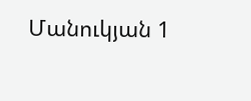Մանուկյան 1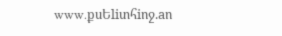www.քսԵliտհiոջ.aո